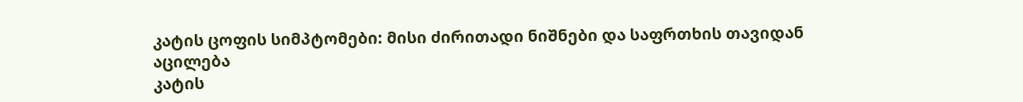კატის ცოფის სიმპტომები: მისი ძირითადი ნიშნები და საფრთხის თავიდან აცილება
კატის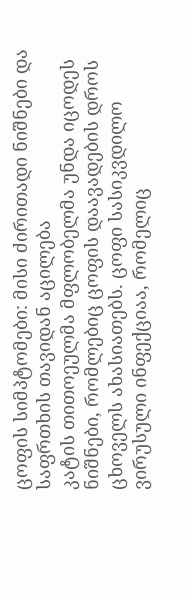ცოფის სიმპტომები: მისი ძირითადი ნიშნები და საფრთხის თავიდან აცილება
კატის თითოეულმა მფლობელმა უნდა იცოდეს ნიშნები, რომლებიც ცოფის დაავადების დროს ცხოველს ახასიათებს. ცოფი სასიკვდილო ვირუსული ინფექციაა, რომელიც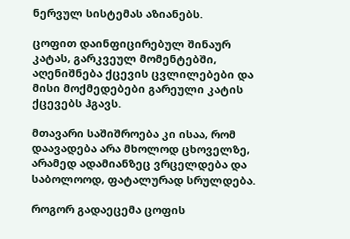ნერვულ სისტემას აზიანებს.

ცოფით დაინფიცირებულ შინაურ კატას, გარკვეულ მომენტებში, აღენიშნება ქცევის ცვლილებები და მისი მოქმედებები გარეული კატის ქცევებს ჰგავს.

მთავარი საშიშროება კი ისაა, რომ დაავადება არა მხოლოდ ცხოველზე, არამედ ადამიანზეც ვრცელდება და საბოლოოდ, ფატალურად სრულდება.

როგორ გადაეცემა ცოფის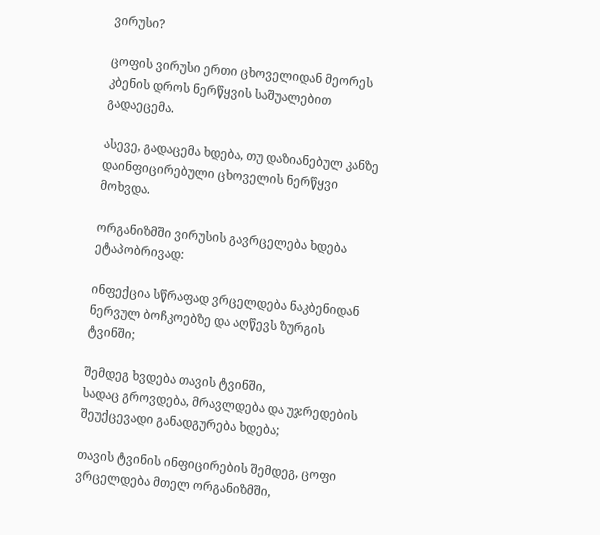ვირუსი?

ცოფის ვირუსი ერთი ცხოველიდან მეორეს კბენის დროს ნერწყვის საშუალებით გადაეცემა.

ასევე, გადაცემა ხდება, თუ დაზიანებულ კანზე დაინფიცირებული ცხოველის ნერწყვი მოხვდა.

ორგანიზმში ვირუსის გავრცელება ხდება
ეტაპობრივად:

ინფექცია სწრაფად ვრცელდება ნაკბენიდან ნერვულ ბოჩკოებზე და აღწევს ზურგის ტვინში;

შემდეგ ხვდება თავის ტვინში,
სადაც გროვდება, მრავლდება და უჯრედების შეუქცევადი განადგურება ხდება;

თავის ტვინის ინფიცირების შემდეგ, ცოფი ვრცელდება მთელ ორგანიზმში,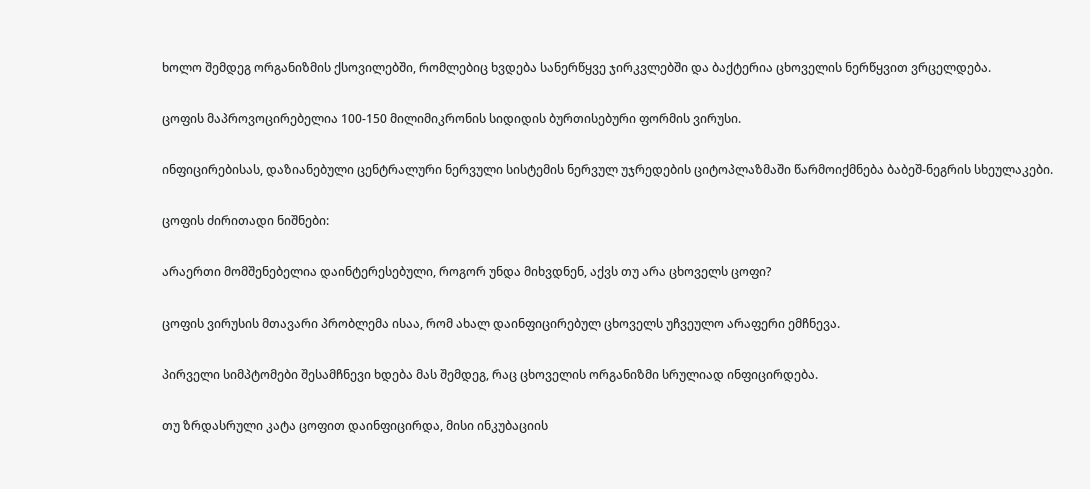ხოლო შემდეგ ორგანიზმის ქსოვილებში, რომლებიც ხვდება სანერწყვე ჯირკვლებში და ბაქტერია ცხოველის ნერწყვით ვრცელდება.

ცოფის მაპროვოცირებელია 100-150 მილიმიკრონის სიდიდის ბურთისებური ფორმის ვირუსი.

ინფიცირებისას, დაზიანებული ცენტრალური ნერვული სისტემის ნერვულ უჯრედების ციტოპლაზმაში წარმოიქმნება ბაბეშ-ნეგრის სხეულაკები.

ცოფის ძირითადი ნიშნები:

არაერთი მომშენებელია დაინტერესებული, როგორ უნდა მიხვდნენ, აქვს თუ არა ცხოველს ცოფი?

ცოფის ვირუსის მთავარი პრობლემა ისაა, რომ ახალ დაინფიცირებულ ცხოველს უჩვეულო არაფერი ემჩნევა.

პირველი სიმპტომები შესამჩნევი ხდება მას შემდეგ, რაც ცხოველის ორგანიზმი სრულიად ინფიცირდება.

თუ ზრდასრული კატა ცოფით დაინფიცირდა, მისი ინკუბაციის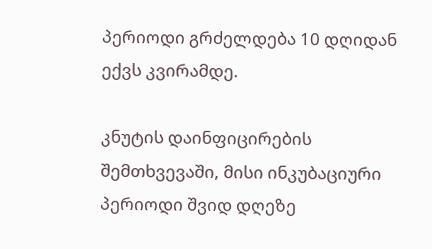პერიოდი გრძელდება 10 დღიდან ექვს კვირამდე.

კნუტის დაინფიცირების შემთხვევაში, მისი ინკუბაციური პერიოდი შვიდ დღეზე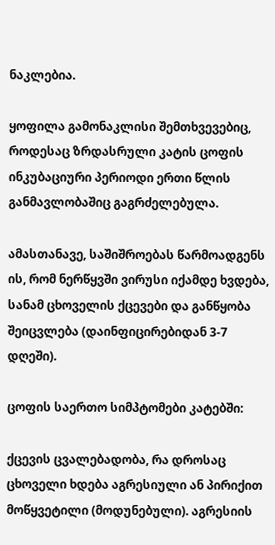ნაკლებია.

ყოფილა გამონაკლისი შემთხვევებიც, როდესაც ზრდასრული კატის ცოფის ინკუბაციური პერიოდი ერთი წლის განმავლობაშიც გაგრძელებულა.

ამასთანავე, საშიშროებას წარმოადგენს ის, რომ ნერწყვში ვირუსი იქამდე ხვდება, სანამ ცხოველის ქცევები და განწყობა შეიცვლება (დაინფიცირებიდან 3-7 დღეში).

ცოფის საერთო სიმპტომები კატებში:

ქცევის ცვალებადობა, რა დროსაც ცხოველი ხდება აგრესიული ან პირიქით მოწყვეტილი (მოდუნებული). აგრესიის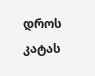დროს კატას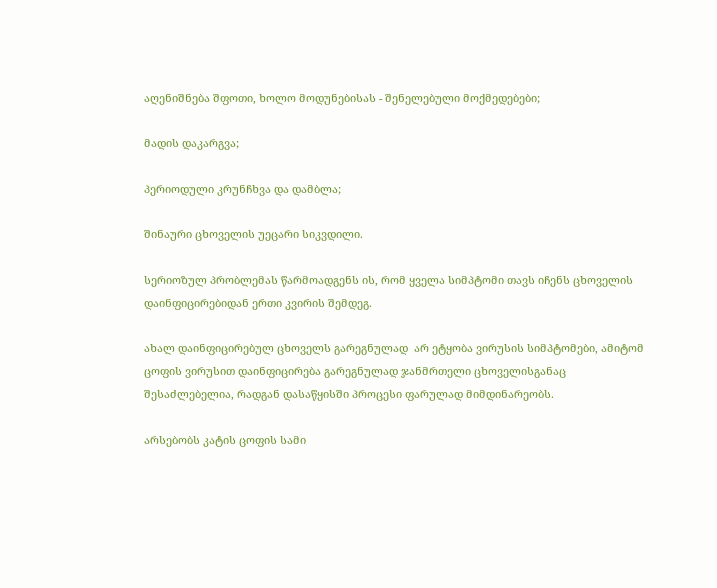აღენიშნება შფოთი, ხოლო მოდუნებისას - შენელებული მოქმედებები;

მადის დაკარგვა;

პერიოდული კრუნჩხვა და დამბლა;

შინაური ცხოველის უეცარი სიკვდილი.

სერიოზულ პრობლემას წარმოადგენს ის, რომ ყველა სიმპტომი თავს იჩენს ცხოველის დაინფიცირებიდან ერთი კვირის შემდეგ.

ახალ დაინფიცირებულ ცხოველს გარეგნულად  არ ეტყობა ვირუსის სიმპტომები, ამიტომ ცოფის ვირუსით დაინფიცირება გარეგნულად ჯანმრთელი ცხოველისგანაც შესაძლებელია, რადგან დასაწყისში პროცესი ფარულად მიმდინარეობს.

არსებობს კატის ცოფის სამი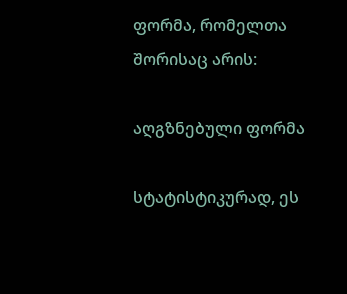ფორმა, რომელთა შორისაც არის:

აღგზნებული ფორმა

სტატისტიკურად, ეს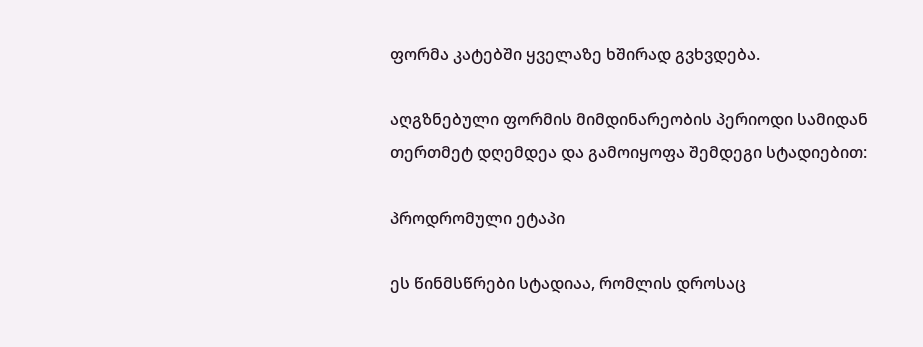ფორმა კატებში ყველაზე ხშირად გვხვდება.

აღგზნებული ფორმის მიმდინარეობის პერიოდი სამიდან თერთმეტ დღემდეა და გამოიყოფა შემდეგი სტადიებით:

პროდრომული ეტაპი

ეს წინმსწრები სტადიაა, რომლის დროსაც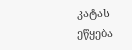კატას ეწყება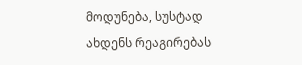მოდუნება, სუსტად ახდენს რეაგირებას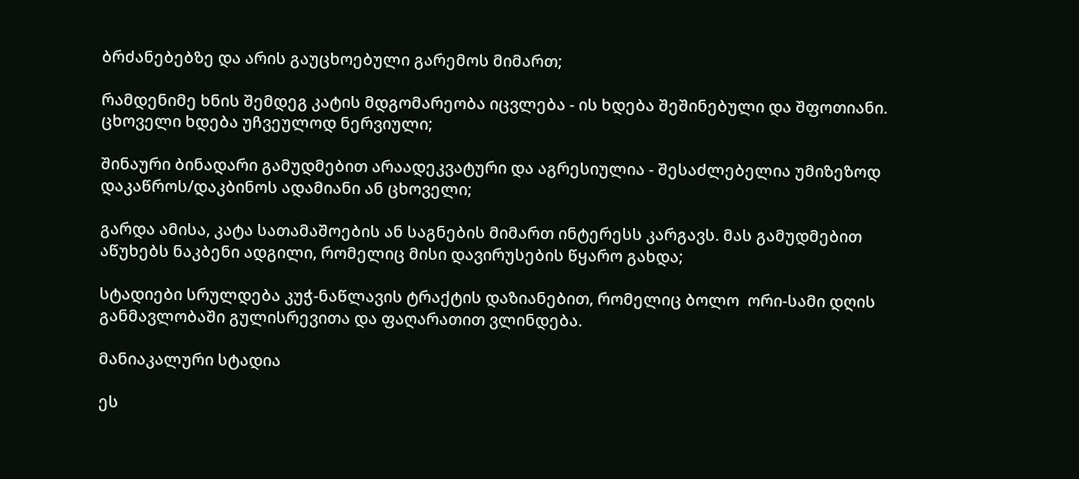ბრძანებებზე და არის გაუცხოებული გარემოს მიმართ;

რამდენიმე ხნის შემდეგ კატის მდგომარეობა იცვლება - ის ხდება შეშინებული და შფოთიანი. ცხოველი ხდება უჩვეულოდ ნერვიული;

შინაური ბინადარი გამუდმებით არაადეკვატური და აგრესიულია - შესაძლებელია უმიზეზოდ დაკაწროს/დაკბინოს ადამიანი ან ცხოველი;

გარდა ამისა, კატა სათამაშოების ან საგნების მიმართ ინტერესს კარგავს. მას გამუდმებით აწუხებს ნაკბენი ადგილი, რომელიც მისი დავირუსების წყარო გახდა;

სტადიები სრულდება კუჭ-ნაწლავის ტრაქტის დაზიანებით, რომელიც ბოლო  ორი-სამი დღის განმავლობაში გულისრევითა და ფაღარათით ვლინდება.

მანიაკალური სტადია

ეს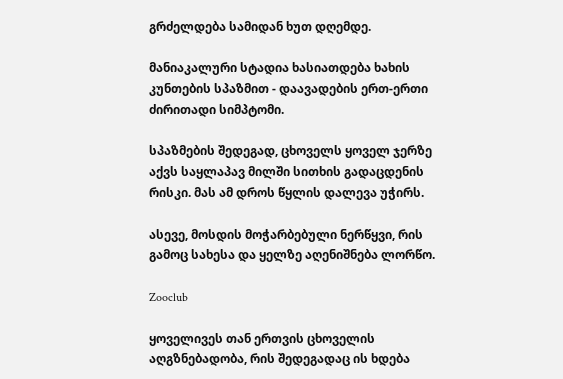გრძელდება სამიდან ხუთ დღემდე.

მანიაკალური სტადია ხასიათდება ხახის კუნთების სპაზმით - დაავადების ერთ-ერთი ძირითადი სიმპტომი.

სპაზმების შედეგად, ცხოველს ყოველ ჯერზე აქვს საყლაპავ მილში სითხის გადაცდენის რისკი. მას ამ დროს წყლის დალევა უჭირს.

ასევე, მოსდის მოჭარბებული ნერწყვი, რის გამოც სახესა და ყელზე აღენიშნება ლორწო.

Zooclub

ყოველივეს თან ერთვის ცხოველის აღგზნებადობა, რის შედეგადაც ის ხდება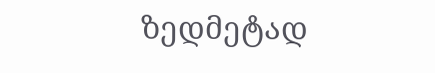ზედმეტად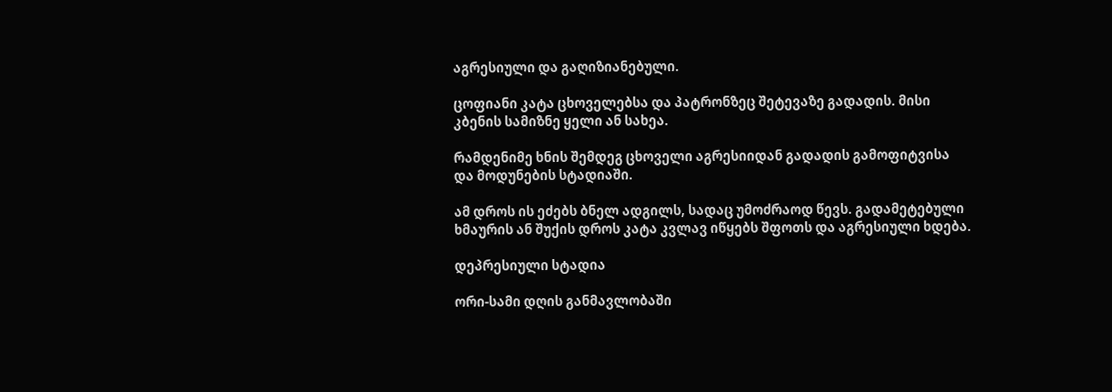აგრესიული და გაღიზიანებული.

ცოფიანი კატა ცხოველებსა და პატრონზეც შეტევაზე გადადის. მისი კბენის სამიზნე ყელი ან სახეა.

რამდენიმე ხნის შემდეგ ცხოველი აგრესიიდან გადადის გამოფიტვისა და მოდუნების სტადიაში.

ამ დროს ის ეძებს ბნელ ადგილს, სადაც უმოძრაოდ წევს. გადამეტებული ხმაურის ან შუქის დროს კატა კვლავ იწყებს შფოთს და აგრესიული ხდება.

დეპრესიული სტადია

ორი-სამი დღის განმავლობაში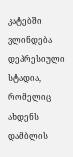კატებში ვლინდება დეპრესიული სტადია, რომელიც ახდენს დამბლის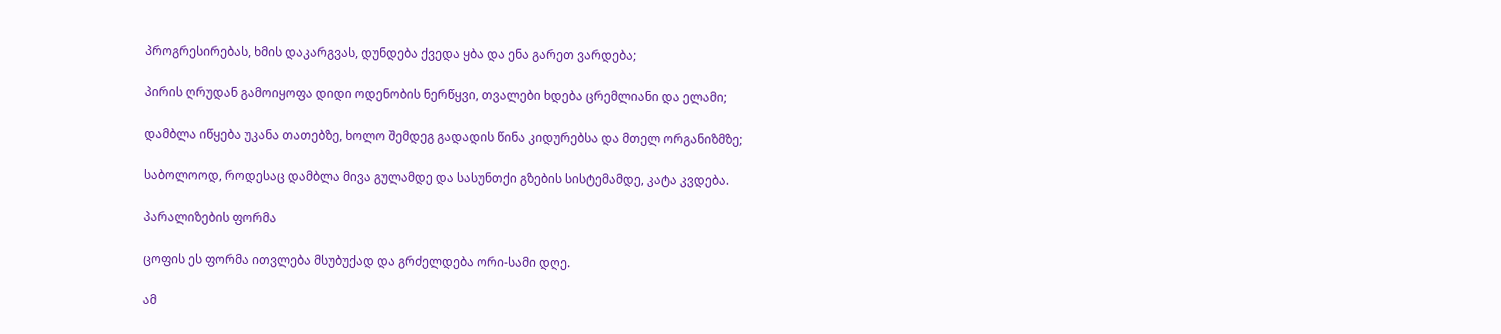პროგრესირებას, ხმის დაკარგვას, დუნდება ქვედა ყბა და ენა გარეთ ვარდება;

პირის ღრუდან გამოიყოფა დიდი ოდენობის ნერწყვი, თვალები ხდება ცრემლიანი და ელამი;

დამბლა იწყება უკანა თათებზე, ხოლო შემდეგ გადადის წინა კიდურებსა და მთელ ორგანიზმზე;

საბოლოოდ, როდესაც დამბლა მივა გულამდე და სასუნთქი გზების სისტემამდე, კატა კვდება.

პარალიზების ფორმა

ცოფის ეს ფორმა ითვლება მსუბუქად და გრძელდება ორი-სამი დღე.

ამ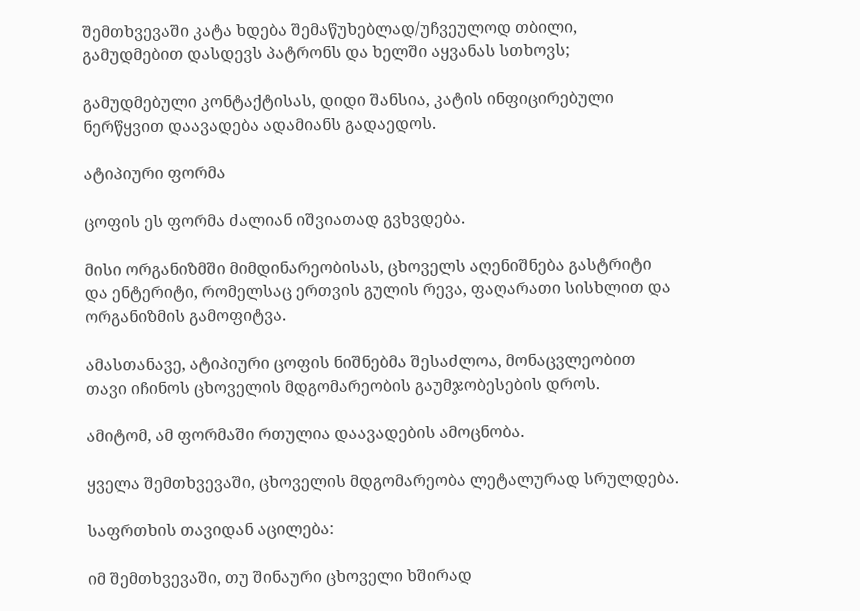შემთხვევაში კატა ხდება შემაწუხებლად/უჩვეულოდ თბილი, გამუდმებით დასდევს პატრონს და ხელში აყვანას სთხოვს;

გამუდმებული კონტაქტისას, დიდი შანსია, კატის ინფიცირებული ნერწყვით დაავადება ადამიანს გადაედოს.

ატიპიური ფორმა

ცოფის ეს ფორმა ძალიან იშვიათად გვხვდება.

მისი ორგანიზმში მიმდინარეობისას, ცხოველს აღენიშნება გასტრიტი და ენტერიტი, რომელსაც ერთვის გულის რევა, ფაღარათი სისხლით და ორგანიზმის გამოფიტვა.

ამასთანავე, ატიპიური ცოფის ნიშნებმა შესაძლოა, მონაცვლეობით თავი იჩინოს ცხოველის მდგომარეობის გაუმჯობესების დროს.

ამიტომ, ამ ფორმაში რთულია დაავადების ამოცნობა.

ყველა შემთხვევაში, ცხოველის მდგომარეობა ლეტალურად სრულდება.

საფრთხის თავიდან აცილება:

იმ შემთხვევაში, თუ შინაური ცხოველი ხშირად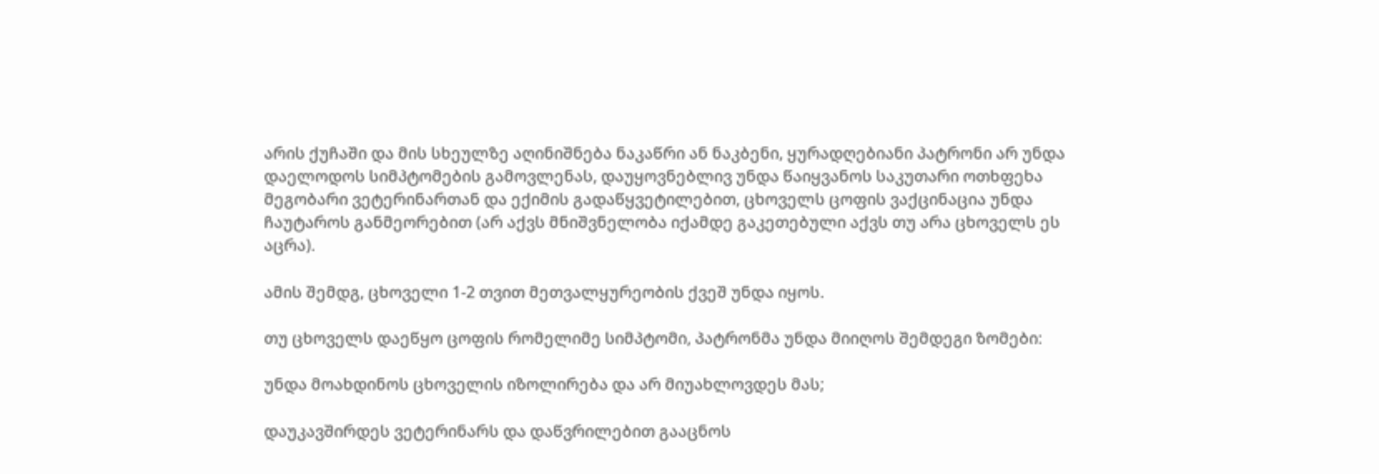არის ქუჩაში და მის სხეულზე აღინიშნება ნაკაწრი ან ნაკბენი, ყურადღებიანი პატრონი არ უნდა დაელოდოს სიმპტომების გამოვლენას, დაუყოვნებლივ უნდა წაიყვანოს საკუთარი ოთხფეხა მეგობარი ვეტერინართან და ექიმის გადაწყვეტილებით, ცხოველს ცოფის ვაქცინაცია უნდა ჩაუტაროს განმეორებით (არ აქვს მნიშვნელობა იქამდე გაკეთებული აქვს თუ არა ცხოველს ეს აცრა).

ამის შემდგ, ცხოველი 1-2 თვით მეთვალყურეობის ქვეშ უნდა იყოს.

თუ ცხოველს დაეწყო ცოფის რომელიმე სიმპტომი, პატრონმა უნდა მიიღოს შემდეგი ზომები:

უნდა მოახდინოს ცხოველის იზოლირება და არ მიუახლოვდეს მას;

დაუკავშირდეს ვეტერინარს და დაწვრილებით გააცნოს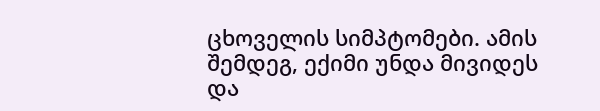ცხოველის სიმპტომები. ამის შემდეგ, ექიმი უნდა მივიდეს და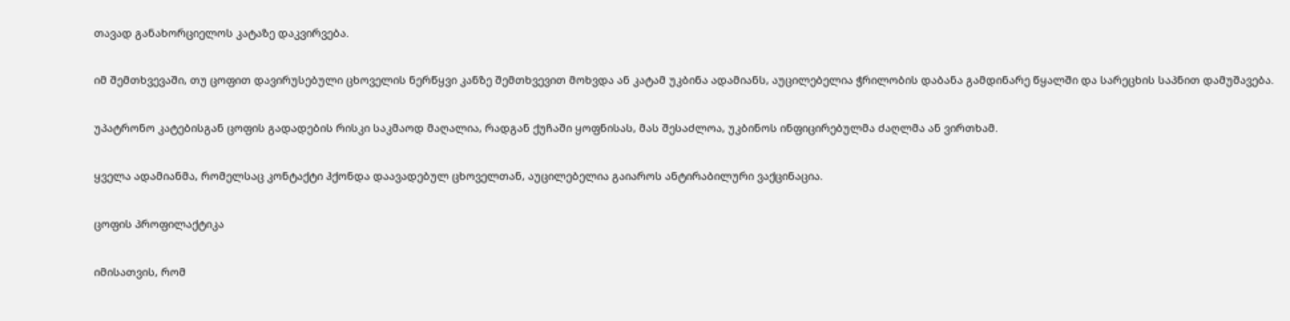თავად განახორციელოს კატაზე დაკვირვება.

იმ შემთხვევაში, თუ ცოფით დავირუსებული ცხოველის ნერწყვი კანზე შემთხვევით მოხვდა ან კატამ უკბინა ადამიანს, აუცილებელია ჭრილობის დაბანა გამდინარე წყალში და სარეცხის საპნით დამუშავება.

უპატრონო კატებისგან ცოფის გადადების რისკი საკმაოდ მაღალია, რადგან ქუჩაში ყოფნისას, მას შესაძლოა, უკბინოს ინფიცირებულმა ძაღლმა ან ვირთხამ.

ყველა ადამიანმა, რომელსაც კონტაქტი ჰქონდა დაავადებულ ცხოველთან, აუცილებელია გაიაროს ანტირაბილური ვაქცინაცია.

ცოფის პროფილაქტიკა

იმისათვის, რომ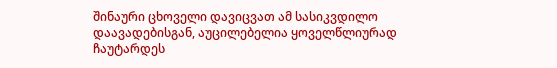შინაური ცხოველი დავიცვათ ამ სასიკვდილო დაავადებისგან, აუცილებელია ყოველწლიურად ჩაუტარდეს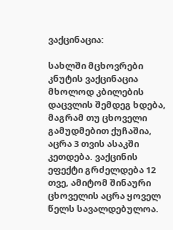ვაქცინაცია:

სახლში მცხოვრები კნუტის ვაქცინაცია მხოლოდ კბილების დაცვლის შემდეგ ხდება, მაგრამ თუ ცხოველი გამუდმებით ქუჩაშია, აცრა 3 თვის ასაკში კეთდება. ვაქცინის ეფექტი გრძელდება 12 თვე, ამიტომ შინაური ცხოველის აცრა ყოველ წელს სავალდებულოა.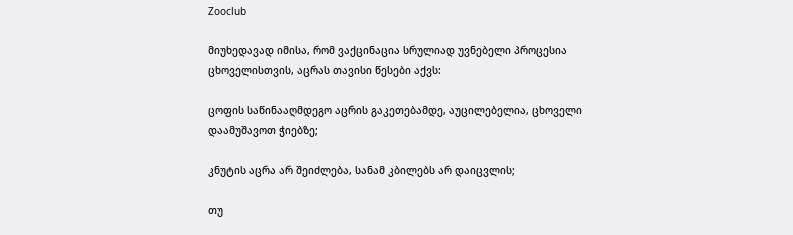Zooclub

მიუხედავად იმისა, რომ ვაქცინაცია სრულიად უვნებელი პროცესია ცხოველისთვის, აცრას თავისი წესები აქვს:

ცოფის საწინააღმდეგო აცრის გაკეთებამდე, აუცილებელია, ცხოველი დაამუშავოთ ჭიებზე;

კნუტის აცრა არ შეიძლება, სანამ კბილებს არ დაიცვლის;

თუ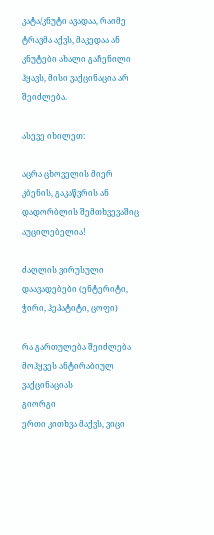კატა/კნუტი ავადაა, რაიმე ტრავმა აქვს, მაკედაა ან კნუტები ახალი გაჩენილი ჰყავს, მისი ვაქცინაცია არ შეიძლება.

ასევე იხილეთ:

აცრა ცხოველის მიერ კბენის, გაკაწვრის ან დადორბლის შემთხვევაშიც აუცილებელია!

ძაღლის ვირუსული დაავადებები (ენტერიტი, ჭირი, ჰეპატიტი, ცოფი)

რა გართულება შეიძლება მოჰყვეს ანტირაბიულ ვაქცინაციას
გიორგი
ერთი კითხვა მაქვს, ვიცი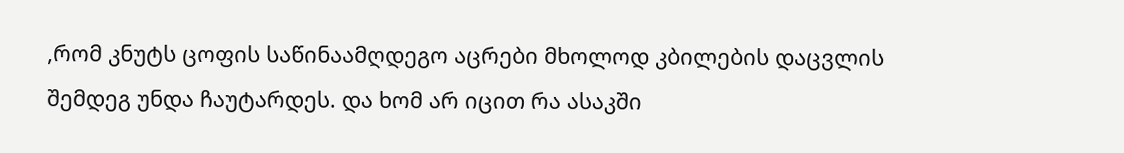,რომ კნუტს ცოფის საწინაამღდეგო აცრები მხოლოდ კბილების დაცვლის შემდეგ უნდა ჩაუტარდეს. და ხომ არ იცით რა ასაკში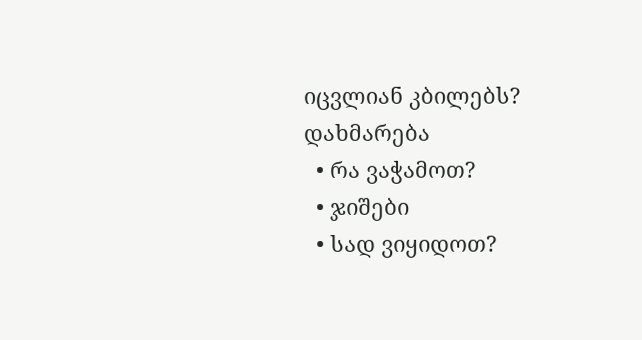იცვლიან კბილებს?
დახმარება
  • რა ვაჭამოთ?
  • ჯიშები
  • სად ვიყიდოთ?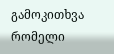გამოკითხვა
რომელი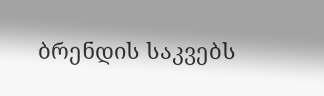ბრენდის საკვებს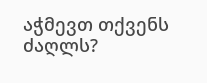აჭმევთ თქვენს ძაღლს?